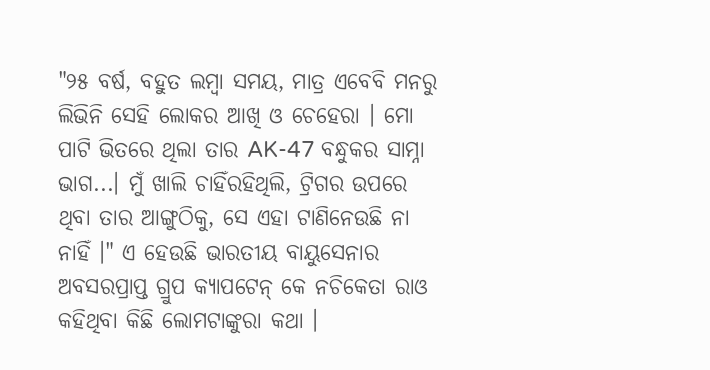"୨୫ ବର୍ଷ, ବହୁତ ଲମ୍ବା ସମୟ, ମାତ୍ର ଏବେବି ମନରୁ ଲିଭିନି ସେହି ଲୋକର ଆଖି ଓ ଚେହେରା । ମୋ ପାଟି ଭିତରେ ଥିଲା ତାର AK-47 ବନ୍ଧୁକର ସାମ୍ନା ଭାଗ...। ମୁଁ ଖାଲି ଚାହିଁରହିଥିଲି, ଟ୍ରିଗର ଉପରେ ଥିବା ତାର ଆଙ୍ଗୁଠିକୁ, ସେ ଏହା ଟାଣିନେଉଛି ନା ନାହିଁ ।" ଏ ହେଉଛି ଭାରତୀୟ ବାୟୁସେନାର ଅବସରପ୍ରାପ୍ତ ଗ୍ରୁପ କ୍ୟାପଟେନ୍ କେ ନଚିକେତା ରାଓ କହିଥିବା କିଛି ଲୋମଟାଙ୍କୁରା କଥା ।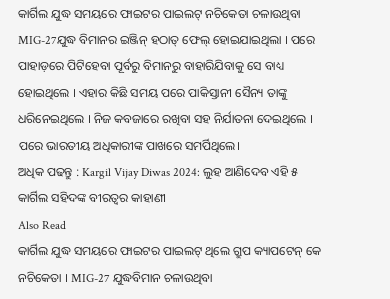କାର୍ଗିଲ ଯୁଦ୍ଧ ସମୟରେ ଫାଇଟର ପାଇଲଟ୍ ନଚିକେତା ଚଳାଉଥିବା MIG-27ଯୁଦ୍ଧ ବିମାନର ଇଞ୍ଜିନ୍ ହଠାତ୍ ଫେଲ୍ ହୋଇଯାଇଥିଲା । ପରେ ପାହାଡ଼ରେ ପିଟିହେବା ପୂର୍ବରୁ ବିମାନରୁ ବାହାରିଯିବାକୁ ସେ ବାଧ୍ୟ ହୋଇଥିଲେ । ଏହାର କିଛି ସମୟ ପରେ ପାକିସ୍ତାନୀ ସୈନ୍ୟ ତାଙ୍କୁ ଧରିନେଇଥିଲେ । ନିଜ କବଜାରେ ରଖିବା ସହ ନିର୍ଯାତନା ଦେଇଥିଲେ । ପରେ ଭାରତୀୟ ଅଧିକାରୀଙ୍କ ପାଖରେ ସମର୍ପିଥିଲେ।
ଅଧିକ ପଢନ୍ତୁ : Kargil Vijay Diwas 2024: ଲୁହ ଆଣିଦେବ ଏହି ୫ କାର୍ଗିଲ ସହିଦଙ୍କ ବୀରତ୍ୱର କାହାଣୀ
Also Read
କାର୍ଗିଲ ଯୁଦ୍ଧ ସମୟରେ ଫାଇଟର ପାଇଲଟ୍ ଥିଲେ ଗ୍ରୁପ କ୍ୟାପଟେନ୍ କେ ନଚିକେତା । MIG-27 ଯୁଦ୍ଧବିମାନ ଚଳାଉଥିବା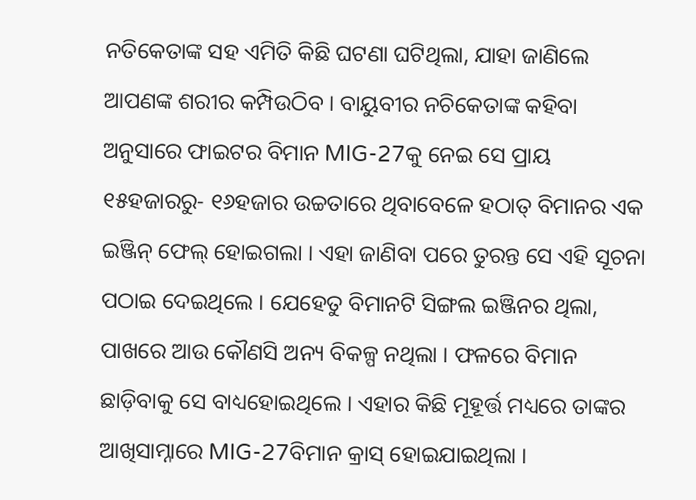ନତିକେତାଙ୍କ ସହ ଏମିତି କିଛି ଘଟଣା ଘଟିଥିଲା, ଯାହା ଜାଣିଲେ ଆପଣଙ୍କ ଶରୀର କମ୍ପିଉଠିବ । ବାୟୁବୀର ନଚିକେତାଙ୍କ କହିବା ଅନୁସାରେ ଫାଇଟର ବିମାନ MIG-27କୁ ନେଇ ସେ ପ୍ରାୟ ୧୫ହଜାରରୁ- ୧୬ହଜାର ଉଚ୍ଚତାରେ ଥିବାବେଳେ ହଠାତ୍ ବିମାନର ଏକ ଇଞ୍ଜିନ୍ ଫେଲ୍ ହୋଇଗଲା । ଏହା ଜାଣିବା ପରେ ତୁରନ୍ତ ସେ ଏହି ସୂଚନା ପଠାଇ ଦେଇଥିଲେ । ଯେହେତୁ ବିମାନଟି ସିଙ୍ଗଲ ଇଞ୍ଜିନର ଥିଲା, ପାଖରେ ଆଉ କୌଣସି ଅନ୍ୟ ବିକଳ୍ପ ନଥିଲା । ଫଳରେ ବିମାନ ଛାଡ଼ିବାକୁ ସେ ବାଧ୍ୟହୋଇଥିଲେ । ଏହାର କିଛି ମୂହୂର୍ତ୍ତ ମଧ୍ୟରେ ତାଙ୍କର ଆଖିସାମ୍ନାରେ MIG-27ବିମାନ କ୍ରାସ୍ ହୋଇଯାଇଥିଲା ।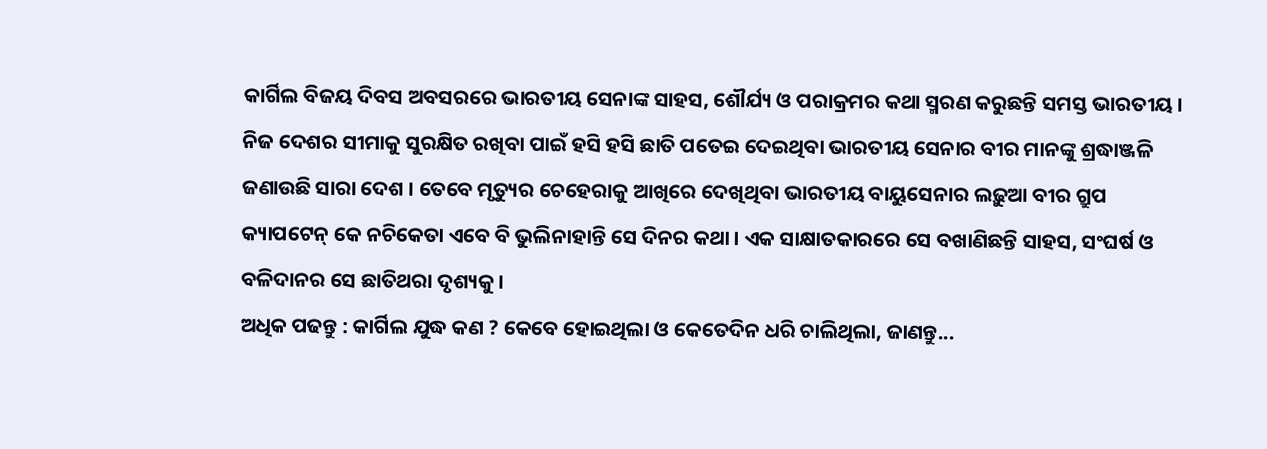କାର୍ଗିଲ ବିଜୟ ଦିବସ ଅବସରରେ ଭାରତୀୟ ସେନାଙ୍କ ସାହସ, ଶୌର୍ଯ୍ୟ ଓ ପରାକ୍ରମର କଥା ସ୍ମରଣ କରୁଛନ୍ତି ସମସ୍ତ ଭାରତୀୟ । ନିଜ ଦେଶର ସୀମାକୁ ସୁରକ୍ଷିତ ରଖିବା ପାଇଁ ହସି ହସି ଛାତି ପତେଇ ଦେଇଥିବା ଭାରତୀୟ ସେନାର ବୀର ମାନଙ୍କୁ ଶ୍ରଦ୍ଧାଞ୍ଜଳି ଜଣାଉଛି ସାରା ଦେଶ । ତେବେ ମୃତ୍ୟୁର ଚେହେରାକୁ ଆଖିରେ ଦେଖିଥିବା ଭାରତୀୟ ବାୟୁସେନାର ଲଢ଼ୁଆ ବୀର ଗ୍ରୁପ କ୍ୟାପଟେନ୍ କେ ନଚିକେତା ଏବେ ବି ଭୁଲିନାହାନ୍ତି ସେ ଦିନର କଥା । ଏକ ସାକ୍ଷାତକାରରେ ସେ ବଖାଣିଛନ୍ତି ସାହସ, ସଂଘର୍ଷ ଓ ବଳିଦାନର ସେ ଛାତିଥରା ଦୃଶ୍ୟକୁ ।
ଅଧିକ ପଢନ୍ତୁ : କାର୍ଗିଲ ଯୁଦ୍ଧ କଣ ? କେବେ ହୋଇଥିଲା ଓ କେତେଦିନ ଧରି ଚାଲିଥିଲା, ଜାଣନ୍ତୁ...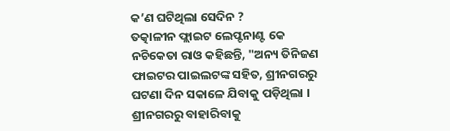କ’ଣ ଘଟିଥିଲା ସେଦିନ ?
ତତ୍କାଳୀନ ଫ୍ଲାଇଟ ଲେପ୍ଟନାଣ୍ଟ କେ ନଚିକେତା ରାଓ କହିଛନ୍ତି, "ଅନ୍ୟ ତିନିଜଣ ଫାଇଟର ପାଇଲଟଙ୍କ ସହିତ, ଶ୍ରୀନଗରରୁ ଘଟଣା ଦିନ ସକାଳେ ଯିବାକୁ ପଡ଼ିଥିଲା । ଶ୍ରୀନଗରରୁ ବାହାରିବାକୁ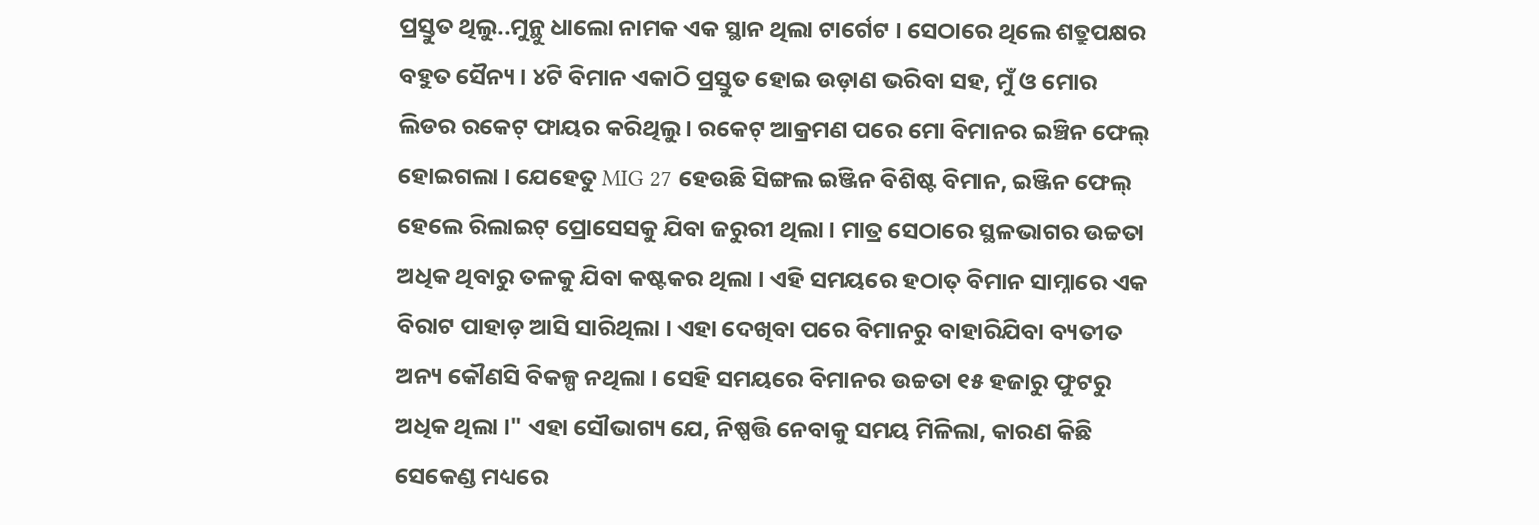ପ୍ରସ୍ତୁତ ଥିଲୁ..ମୁନ୍ଥୁ ଧାଲୋ ନାମକ ଏକ ସ୍ଥାନ ଥିଲା ଟାର୍ଗେଟ । ସେଠାରେ ଥିଲେ ଶତ୍ରୁପକ୍ଷର ବହୁତ ସୈନ୍ୟ । ୪ଟି ବିମାନ ଏକାଠି ପ୍ରସ୍ତୁତ ହୋଇ ଉଡ଼ାଣ ଭରିବା ସହ, ମୁଁ ଓ ମୋର ଲିଡର ରକେଟ୍ ଫାୟର କରିଥିଲୁ । ରକେଟ୍ ଆକ୍ରମଣ ପରେ ମୋ ବିମାନର ଇଞ୍ଚିନ ଫେଲ୍ ହୋଇଗଲା । ଯେହେତୁ MIG 27 ହେଉଛି ସିଙ୍ଗଲ ଇଞ୍ଜିନ ବିଶିଷ୍ଟ ବିମାନ, ଇଞ୍ଜିନ ଫେଲ୍ ହେଲେ ରିଲାଇଟ୍ ପ୍ରୋସେସକୁ ଯିବା ଜରୁରୀ ଥିଲା । ମାତ୍ର ସେଠାରେ ସ୍ଥଳଭାଗର ଉଚ୍ଚତା ଅଧିକ ଥିବାରୁ ତଳକୁ ଯିବା କଷ୍ଟକର ଥିଲା । ଏହି ସମୟରେ ହଠାତ୍ ବିମାନ ସାମ୍ନାରେ ଏକ ବିରାଟ ପାହାଡ଼ ଆସି ସାରିଥିଲା । ଏହା ଦେଖିବା ପରେ ବିମାନରୁ ବାହାରିଯିବା ବ୍ୟତୀତ ଅନ୍ୟ କୌଣସି ବିକଳ୍ପ ନଥିଲା । ସେହି ସମୟରେ ବିମାନର ଉଚ୍ଚତା ୧୫ ହଜାରୁ ଫୁଟରୁ ଅଧିକ ଥିଲା ।" ଏହା ସୌଭାଗ୍ୟ ଯେ, ନିଷ୍ପତ୍ତି ନେବାକୁ ସମୟ ମିଳିଲା, କାରଣ କିଛି ସେକେଣ୍ଡ ମଧ୍ୟରେ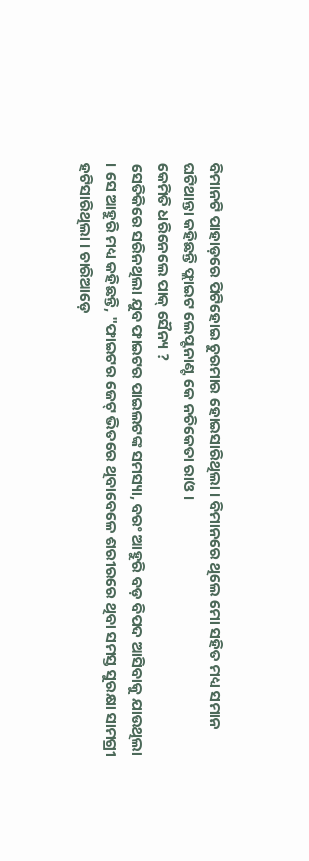ବିମାନଟି ପାହାଡ଼ରେ ପିଟିହୋଇ ଚୁରମାର ହୋଇସାରିଥିଲା । ବିମାନରେ ଥିଲେ ମୋ ସହିତ ମଧ୍ୟ ସମାନ ଘଟିଥାନ୍ତା କହିଛନ୍ତି ଫ୍ଲାଇଟ ଲେପ୍ଟନାଣ୍ଟ କେ ନଚିକେତା ରାଓ ।
କେମିତି ଧରିନେଲେ ପାକ୍ ସୈନ୍ୟ ?
ସେତିକିରେ ସରିନଥିଲା ଯୁବ ଫାଇଟର ପାଇଲଟଙ୍କ ସମସ୍ୟା, ବରଂ ଆହୁରି ବଡ଼ ବିପଦ ଆସିବାକୁ ଯାଉଥିଲା । ସେ ଆହୁରି ମଧ୍ୟ କହିଛନ୍ତି, "ଫାଇଟର ଜେଟ୍ ଭିତରେ ଥିବାବେଳେ ଶରୀରରେ ଥିବା ସମସ୍ତ ସୁରକ୍ଷା ସାମଗ୍ରୀ ହଟିସାରିଥିଲା । ଚାରିଆଡ଼େ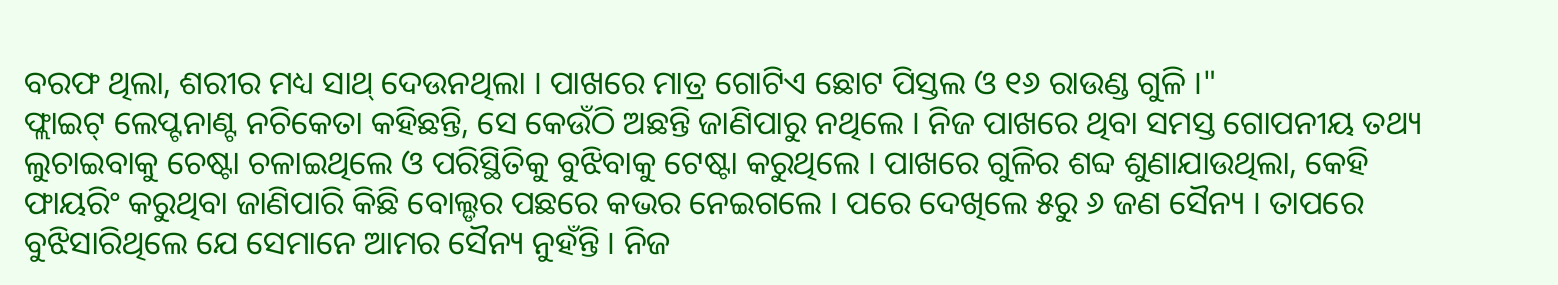ବରଫ ଥିଲା, ଶରୀର ମଧ୍ୟ ସାଥ୍ ଦେଉନଥିଲା । ପାଖରେ ମାତ୍ର ଗୋଟିଏ ଛୋଟ ପିସ୍ତଲ ଓ ୧୬ ରାଉଣ୍ଡ ଗୁଳି ।"
ଫ୍ଲାଇଟ୍ ଲେପ୍ଟନାଣ୍ଟ ନଚିକେତା କହିଛନ୍ତି, ସେ କେଉଁଠି ଅଛନ୍ତି ଜାଣିପାରୁ ନଥିଲେ । ନିଜ ପାଖରେ ଥିବା ସମସ୍ତ ଗୋପନୀୟ ତଥ୍ୟ ଲୁଚାଇବାକୁ ଚେଷ୍ଟା ଚଳାଇଥିଲେ ଓ ପରିସ୍ଥିତିକୁ ବୁଝିବାକୁ ଟେଷ୍ଟା କରୁଥିଲେ । ପାଖରେ ଗୁଳିର ଶବ୍ଦ ଶୁଣାଯାଉଥିଲା, କେହି ଫାୟରିଂ କରୁଥିବା ଜାଣିପାରି କିଛି ବୋଲ୍ଡର ପଛରେ କଭର ନେଇଗଲେ । ପରେ ଦେଖିଲେ ୫ରୁ ୬ ଜଣ ସୈନ୍ୟ । ତାପରେ ବୁଝିସାରିଥିଲେ ଯେ ସେମାନେ ଆମର ସୈନ୍ୟ ନୁହଁନ୍ତି । ନିଜ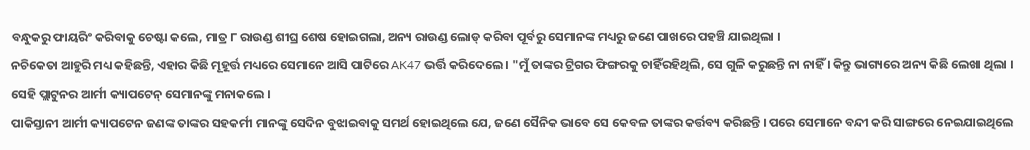ବନ୍ଧୁକରୁ ଫାୟରିଂ କରିବାକୁ ଚେଷ୍ଟା କଲେ, ମାତ୍ର ୮ ରାଉଣ୍ଡ ଶୀଘ୍ର ଶେଷ ହୋଇଗଲା, ଅନ୍ୟ ରାଉଣ୍ଡ ଲୋଡ୍ କରିବା ପୂର୍ବରୁ ସେମାନଙ୍କ ମଧ୍ୟରୁ ଜଣେ ପାଖରେ ପହଞ୍ଚି ଯାଇଥିଲା ।
ନଚିକେତା ଆହୁରି ମଧ୍ୟ କହିଛନ୍ତି, ଏହାର କିଛି ମୂହୂର୍ତ୍ତ ମଧ୍ୟରେ ସେମାନେ ଆସି ପାଟିରେ AK47 ଭର୍ତ୍ତି କରିଦେଲେ । "ମୁଁ ତାଙ୍କର ଟ୍ରିଗର ଫିଙ୍ଗରକୁ ଚାହିଁରହିଥିଲି, ସେ ଗୁଳି କରୁଛନ୍ତି ନା ନାହିଁ । କିନ୍ତୁ ଭାଗ୍ୟରେ ଅନ୍ୟ କିଛି ଲେଖା ଥିଲା । ସେହି ପ୍ଲାଟୁନର ଆର୍ମୀ କ୍ୟାପଟେନ୍ ସେମାନଙ୍କୁ ମନାକଲେ ।
ପାକିସ୍ତାନୀ ଆର୍ମୀ କ୍ୟାପଟେନ ଜଣଙ୍କ ତାଙ୍କର ସହକର୍ମୀ ମାନଙ୍କୁ ସେଦିନ ବୁଝାଇବାକୁ ସମର୍ଥ ହୋଇଥିଲେ ଯେ, ଜଣେ ସୈନିକ ଭାବେ ସେ କେବଳ ତାଙ୍କର କର୍ତ୍ତବ୍ୟ କରିଛନ୍ତି । ପରେ ସେମାନେ ବନ୍ଦୀ କରି ସାଙ୍ଗରେ ନେଇଯାଇଥିଲେ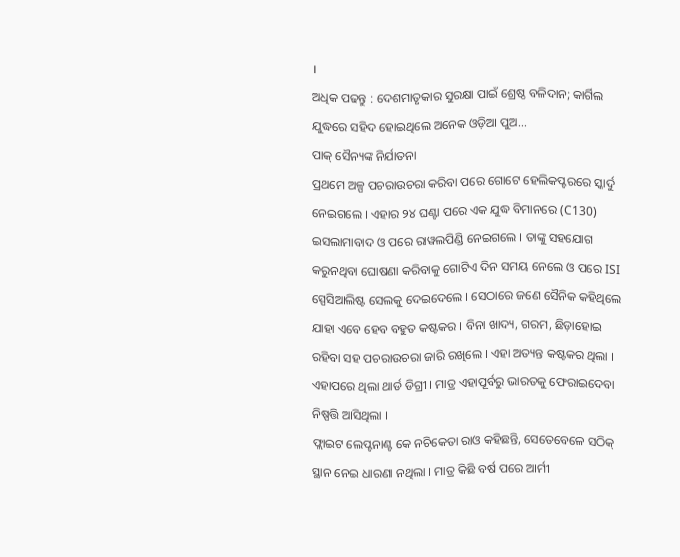।
ଅଧିକ ପଢନ୍ତୁ : ଦେଶମାତୃକାର ସୁରକ୍ଷା ପାଇଁ ଶ୍ରେଷ୍ଠ ବଳିଦାନ; କାର୍ଗିଲ ଯୁଦ୍ଧରେ ସହିଦ ହୋଇଥିଲେ ଅନେକ ଓଡ଼ିଆ ପୁଅ...
ପାକ୍ ସୈନ୍ୟଙ୍କ ନିର୍ଯାତନା
ପ୍ରଥମେ ଅଳ୍ପ ପଚରାଉଚରା କରିବା ପରେ ଗୋଟେ ହେଲିକପ୍ଟରରେ ସ୍କାର୍ଦୁ ନେଇଗଲେ । ଏହାର ୨୪ ଘଣ୍ଟା ପରେ ଏକ ଯୁଦ୍ଧ ବିମାନରେ (C130) ଇସଲାମାବାଦ ଓ ପରେ ରାୱଲପିଣ୍ଡି ନେଇଗଲେ । ତାଙ୍କୁ ସହଯୋଗ କରୁନଥିବା ଘୋଷଣା କରିବାକୁ ଗୋଟିଏ ଦିନ ସମୟ ନେଲେ ଓ ପରେ ISI ସ୍ପେସିଆଲିଷ୍ଟ ସେଲକୁ ଦେଇଦେଲେ । ସେଠାରେ ଜଣେ ସୈନିକ କହିଥିଲେ ଯାହା ଏବେ ହେବ ବହୁତ କଷ୍ଟକର । ବିନା ଖାଦ୍ୟ, ଗରମ, ଛିଡ଼ାହୋଇ ରହିବା ସହ ପଚରାଉଚରା ଜାରି ରଖିଲେ । ଏହା ଅତ୍ୟନ୍ତ କଷ୍ଟକର ଥିଲା । ଏହାପରେ ଥିଲା ଥାର୍ଡ ଡିଗ୍ରୀ । ମାତ୍ର ଏହାପୂର୍ବରୁ ଭାରତକୁ ଫେରାଇଦେବା ନିଷ୍ପତ୍ତି ଆସିଥିଲା ।
ଫ୍ଲାଇଟ ଲେପ୍ଟନାଣ୍ଟ କେ ନଚିକେତା ରାଓ କହିଛନ୍ତି, ସେତେବେଳେ ସଠିକ୍ ସ୍ଥାନ ନେଇ ଧାରଣା ନଥିଲା । ମାତ୍ର କିଛି ବର୍ଷ ପରେ ଆର୍ମୀ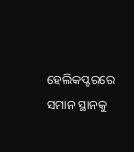ହେଲିକପ୍ଟରରେ ସମାନ ସ୍ଥାନକୁ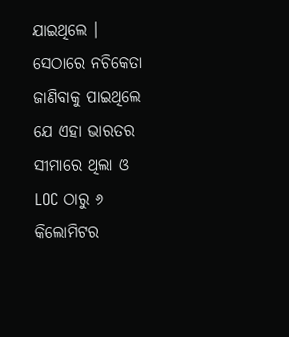ଯାଇଥିଲେ । ସେଠାରେ ନଚିକେତା ଜାଣିବାକୁ ପାଇଥିଲେ ଯେ ଏହା ଭାରତର ସୀମାରେ ଥିଲା ଓ LOC ଠାରୁ ୬ କିଲୋମିଟର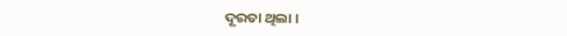ଦୂରତା ଥିଲା ।